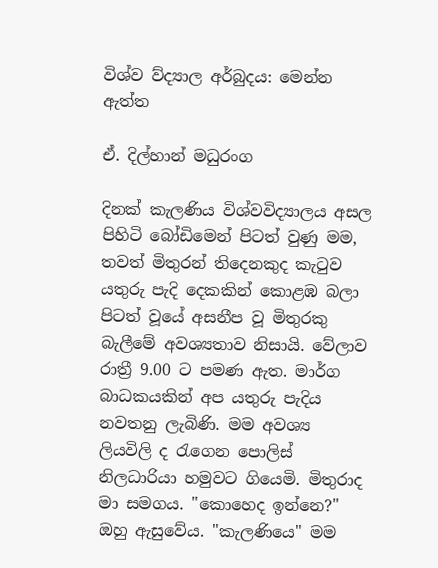විශ්ව ව්ද්‍යාල අර්බුදය: මෙන්න ඇත්ත

ඒ. දිල්හාන් මධුරංග

දිනක්‌ කැලණිය විශ්වවිද්‍යාලය අසල පිහිටි බෝඩිමෙන් පිටත් වුණු මම, තවත් මිතුරන් තිදෙනකුද කැටුව යතුරු පැදි දෙකකින් කොළඹ බලා පිටත් වූයේ අසනීප වූ මිතුරකු බැලීමේ අවශ්‍යතාව නිසායි. වේලාව රාත්‍රී 9.00 ට පමණ ඇත. මාර්ග බාධකයකින් අප යතුරු පැදිය නවතනු ලැබිණි. මම අවශ්‍ය ලියවිලි ද රැගෙන පොලිස්‌ නිලධාරියා හමුවට ගියෙමි. මිතුරාද මා සමගය. "කොහෙද ඉන්නෙ?" ඔහු ඇසුවේය. "කැලණියෙ" මම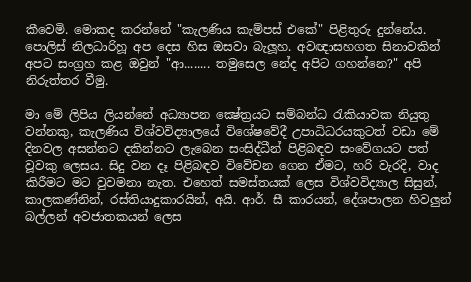කීවෙමි. මොකද කරන්නේ "කැලණිය කැම්පස්‌ එකේ" පිළිතුරු දුන්නේය. පොලිස්‌ නිලධාරිහූ අප දෙස හිස ඔසවා බැලූහ. අවඥාසහගත සිනාවකින් අපට සංග්‍රහ කළ ඔවුන් "ආ........ තමුසෙල නේද අපිට ගහන්නෙ?" අපි නිරුත්තර වීමු.

මා මේ ලිපිය ලියන්නේ අධ්‍යාපන ක්‍ෂේත්‍රයට සම්බන්ධ රැකියාවක නියුතු වන්නකු, කැලණිය විශ්වවිද්‍යාලයේ විශේෂවේදී උපාධිධරයකුටත් වඩා මේ දිනවල අසන්නට දකින්නට ලැබෙන සංසිද්ධීන් පිළිබඳව සංවේගයට පත් වූවකු ලෙසය. සිදු වන දෑ පිළිබඳව විවේචන ගෙන ඒමට, හරි වැරදි, වාද කිරීමට මට වුවමනා නැත. එහෙත් සමස්‌තයක්‌ ලෙස විශ්වවිද්‍යාල සිසුන්, කාලකණ්‌නින්, රස්‌තියාදුකාරයින්, අයි. ආර්. සී කාරයන්, දේශපාලන හිවලුන් බල්ලන් අවජාතකයන් ලෙස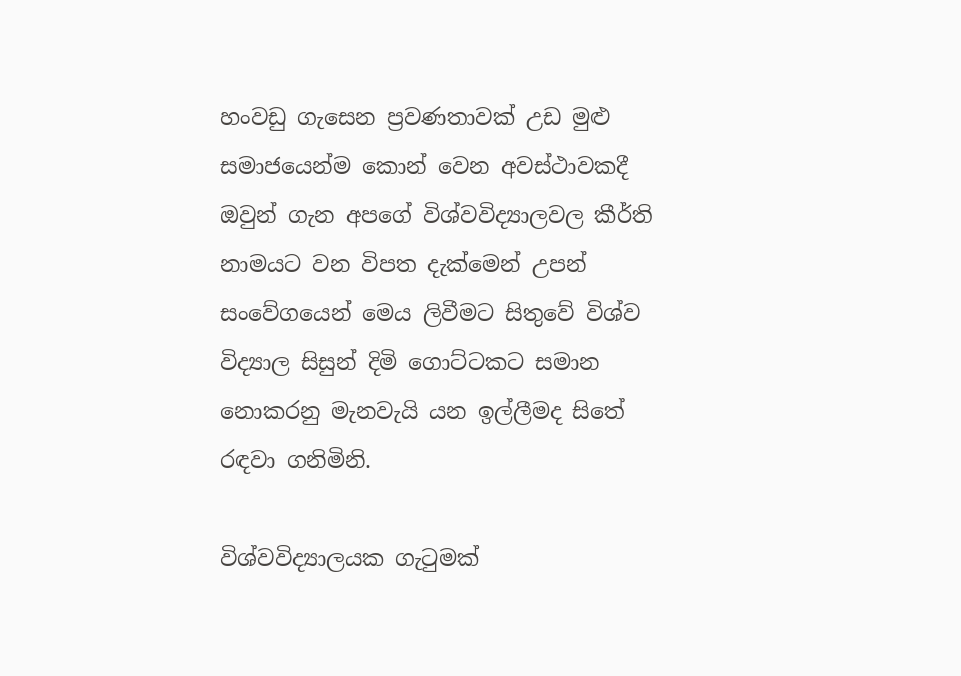හංවඩු ගැසෙන ප්‍රවණතාවක්‌ උඩ මුළු සමාජයෙන්ම කොන් වෙන අවස්‌ථාවකදී ඔවුන් ගැන අපගේ විශ්වවිද්‍යාලවල කීර්ති නාමයට වන විපත දැක්‌මෙන් උපන් සංවේගයෙන් මෙය ලිවීමට සිතුවේ විශ්ව විද්‍යාල සිසුන් දිමි ගොට්‌ටකට සමාන නොකරනු මැනවැයි යන ඉල්ලීමද සිතේ රඳවා ගනිමිනි.

විශ්වවිද්‍යාලයක ගැටුමක්‌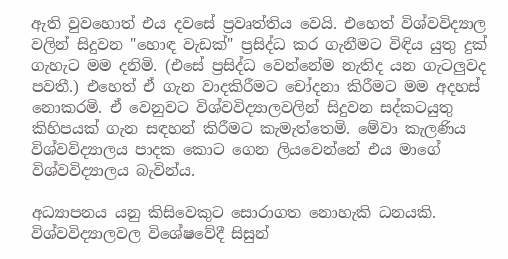ඇති වුවහොත් එය දවසේ ප්‍රවෘත්තිය වෙයි. එහෙත් විශ්වවිද්‍යාල වලින් සිදුවන "හොඳ වැඩක්‌" ප්‍රසිද්ධ කර ගැනීමට විඳිය යුතු දුක්‌ ගැහැට මම දනිමි. (එසේ ප්‍රසිද්ධ වෙන්නේම නැතිද යන ගැටලුවද පවතී.) එහෙත් ඒ ගැන වාදකිරීමට චෝදනා කිරීමට මම අදහස්‌ නොකරමි. ඒ වෙනුවට විශ්වවිද්‍යාලවලින් සිදුවන සද්කටයුතු කිහිපයක්‌ ගැන සඳහන් කිරීමට කැමැත්තෙමි. මේවා කැලණිය විශ්වවිද්‍යාලය පාදක කොට ගෙන ලියවෙන්නේ එය මාගේ විශ්වවිද්‍යාලය බැවින්ය.

අධ්‍යාපනය යනු කිසිවෙකුට සොරාගත නොහැකි ධනයකි. විශ්වවිද්‍යාලවල විශේෂවේදී සිසුන්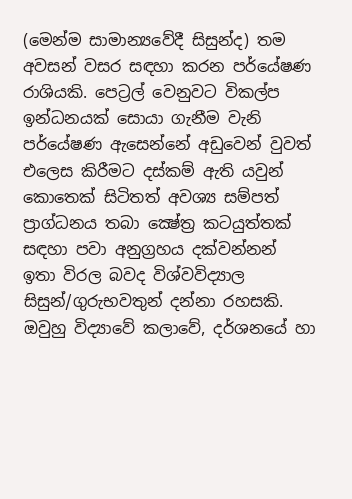(මෙන්ම සාමාන්‍යවේදී සිසුන්ද) තම අවසන් වසර සඳහා කරන පර්යේෂණ රාශියකි. පෙට්‍රල් වෙනුවට විකල්ප ඉන්ධනයක්‌ සොයා ගැනීම වැනි පර්යේෂණ ඇසෙන්නේ අඩුවෙන් වුවත් එලෙස කිරීමට දස්‌කම් ඇති යවුන් කොතෙක්‌ සිටිතත් අවශ්‍ය සම්පත් ප්‍රාග්ධනය තබා ක්‍ෂේත්‍ර කටයුත්තක්‌ සඳහා පවා අනුග්‍රහය දක්‌වන්නන් ඉතා විරල බවද විශ්වවිද්‍යාල සිසුන්/ගුරුභවතුන් දන්නා රහසකි. ඔවුහු විද්‍යාවේ කලාවේ, දර්ශනයේ හා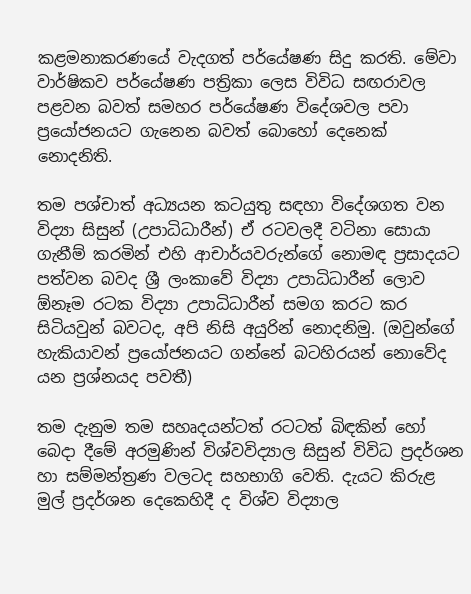කළමනාකරණයේ වැදගත් පර්යේෂණ සිදු කරති. මේවා වාර්ෂිකව පර්යේෂණ පත්‍රිකා ලෙස විවිධ සඟරාවල පළවන බවත් සමහර පර්යේෂණ විදේශවල පවා ප්‍රයෝජනයට ගැනෙන බවත් බොහෝ දෙනෙක්‌ නොදනිති.

තම පශ්චාත් අධ්‍යයන කටයුතු සඳහා විදේශගත වන විද්‍යා සිසුන් (උපාධිධාරීන්) ඒ රටවලදී වටිනා සොයා ගැනීම් කරමින් එහි ආචාර්යවරුන්ගේ නොමඳ ප්‍රසාදයට පත්වන බවද ශ්‍රී ලංකාවේ විද්‍යා උපාධිධාරීන් ලොව ඕනෑම රටක විද්‍යා උපාධිධාරීන් සමග කරට කර සිටියවුන් බවටද, අපි නිසි අයුරින් නොදනිමු. (ඔවුන්ගේ හැකියාවන් ප්‍රයෝජනයට ගන්නේ බටහිරයන් නොවේද යන ප්‍රශ්නයද පවතී)

තම දැනුම තම සහෘදයන්ටත් රටටත් බිඳකින් හෝ බෙදා දීමේ අරමුණින් විශ්වවිද්‍යාල සිසුන් විවිධ ප්‍රදර්ශන හා සම්මන්ත්‍රණ වලටද සහභාගි වෙති. දැයට කිරුළ මුල් ප්‍රදර්ශන දෙකෙහිදී ද විශ්ව විද්‍යාල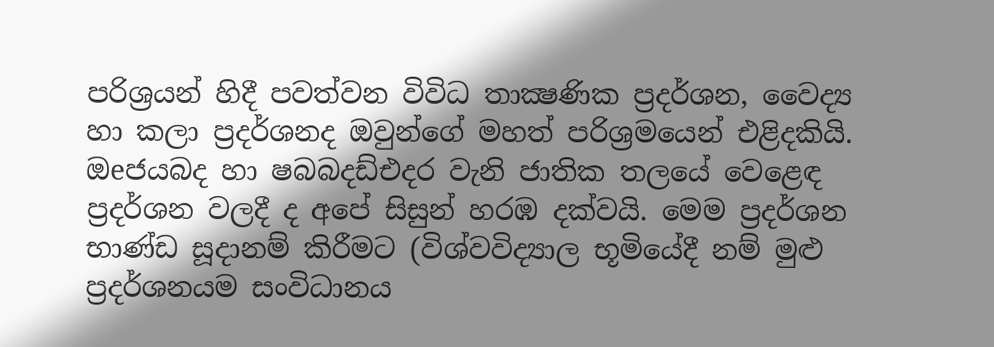පරිශ්‍රයන් හිදී පවත්වන විවිධ තාක්‍ෂණික ප්‍රදර්ශන, වෛද්‍ය හා කලා ප්‍රදර්ශනද ඔවුන්ගේ මහත් පරිශ්‍රමයෙන් එළිදකියි. ඔeජයබද හා ෂබබදඩ්එදර වැනි ජාතික තලයේ වෙළෙඳ ප්‍රදර්ශන වලදී ද අපේ සිසුන් හරඹ දක්‌වයි. මෙම ප්‍රදර්ශන භාණ්‌ඩ සූදානම් කිරීමට (විශ්වවිද්‍යාල භූමියේදී නම් මුළු ප්‍රදර්ශනයම සංවිධානය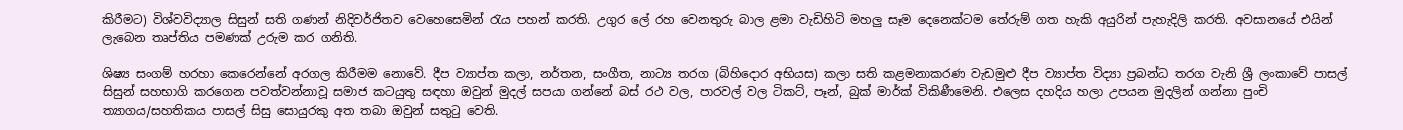කිරීමට) විශ්වවිද්‍යාල සිසුන් සති ගණන් නිදිවර්ජිතව වෙහෙසෙමින් රැය පහන් කරති. උගුර ලේ රහ වෙනතුරු බාල ළමා වැඩිහිටි මහලු සෑම දෙනෙක්‌ටම තේරුම් ගත හැකි අයුරින් පැහැදිලි කරති. අවසානයේ එයින් ලැබෙන තෘප්තිය පමණක්‌ උරුම කර ගනිති.

ශිෂ්‍ය සංගම් හරහා කෙරෙන්නේ අරගල කිරීමම නොවේ. දීප ව්‍යාප්ත කලා, නර්තන, සංගීත, නාට්‍ය තරග (බිහිදොර අභියස) කලා සති කළමනාකරණ වැඩමුළු දීප ව්‍යාප්ත විද්‍යා ප්‍රබන්ධ තරග වැනි ශ්‍රී ලංකාවේ පාසල් සිසුන් සහභාගි කරගෙන පවත්වන්නාවූ සමාජ කටයුතු සඳහා ඔවුන් මුදල් සපයා ගන්නේ බස්‌ රථ වල, පාරවල් වල ටිකට්‌, පෑන්, බුක්‌ මාර්ක්‌ විකිණීමෙනි. එලෙස දහදිය හලා උපයන මුදලින් ගන්නා පුංචි ත්‍යාගය/සහතිකය පාසල් සිසු සොයුරකු අත තබා ඔවුන් සතුටු වෙති.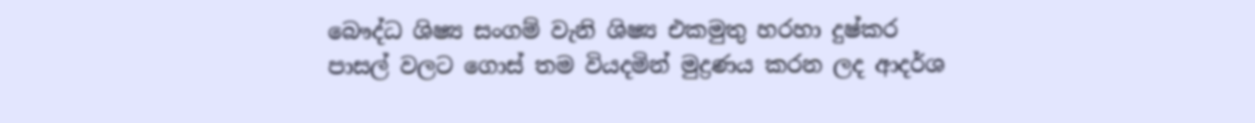බෞද්ධ ශිෂ්‍ය සංගම් වැනි ශිෂ්‍ය එකමුතු හරහා දුෂ්කර පාසල් වලට ගොස්‌ තම වියදමින් මුද්‍රණය කරන ලද ආදර්ශ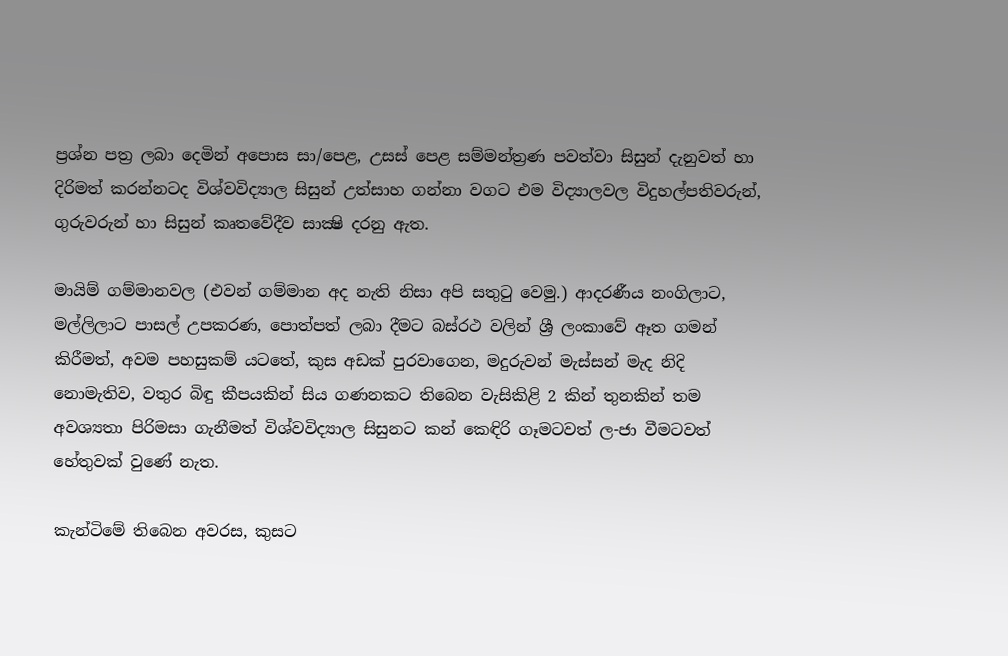ප්‍රශ්න පත්‍ර ලබා දෙමින් අපොස සා/පෙළ, උසස්‌ පෙළ සම්මන්ත්‍රණ පවත්වා සිසුන් දැනුවත් හා දිරිමත් කරන්නටද විශ්වවිද්‍යාල සිසුන් උත්සාහ ගන්නා වගට එම විද්‍යාලවල විදුහල්පතිවරුන්, ගුරුවරුන් හා සිසුන් කෘතවේදීව සාක්‍ෂි දරනු ඇත.

මායිම් ගම්මානවල (එවන් ගම්මාන අද නැති නිසා අපි සතුටු වෙමු.) ආදරණීය නංගිලාට, මල්ලිලාට පාසල් උපකරණ, පොත්පත් ලබා දීමට බස්‌රථ වලින් ශ්‍රී ලංකාවේ ඈත ගමන් කිරීමත්, අවම පහසුකම් යටතේ, කුස අඩක්‌ පුරවාගෙන, මදුරුවන් මැස්‌සන් මැද නිදි නොමැතිව, වතුර බිඳු කීපයකින් සිය ගණනකට තිබෙන වැසිකිළි 2 කින් තුනකින් තම අවශ්‍යතා පිරිමසා ගැනීමත් විශ්වවිද්‍යාල සිසුනට කන් කෙඳිරි ගෑමටවත් ල-ජා වීමටවත් හේතුවක්‌ වුණේ නැත.

කැන්ටිමේ තිබෙන අවරස, කුසට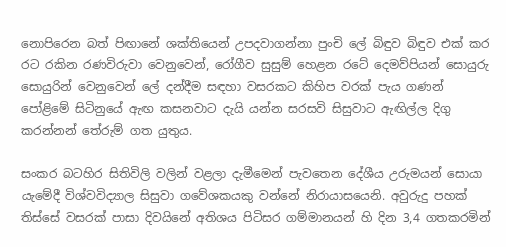නොපිරෙන බත් පිඟානේ ශක්‌තියෙන් උපදවාගන්නා පුංචි ලේ බිඳුව බිඳුව එක්‌ කර රට රකින රණවිරුවා වෙනුවෙන්, රෝගීව සුසුම් හෙළන රටේ දෙමව්පියන් සොයුරු සොයුරින් වෙනුවෙන් ලේ දන්දීම සඳහා වසරකට කිහිප වරක්‌ පැය ගණන් පෝළිමේ සිටිනුයේ ඇඟ කසනවාට දැයි යන්න සරසවි සිසුවාට ඇඟිල්ල දිගු කරන්නන් තේරුම් ගත යුතුය.

සංකර බටහිර සිතිවිලි වලින් වළලා දැමීමෙන් පැවතෙන දේශීය උරුමයන් සොයා යැමේදී විශ්වවිද්‍යාල සිසුවා ගවේශකයකු වන්නේ නිරායාසයෙනි. අවුරුදු පහක්‌ තිස්‌සේ වසරක්‌ පාසා දිවයිනේ අතිශය පිටිසර ගම්මානයන් හි දින 3,4 ගතකරමින්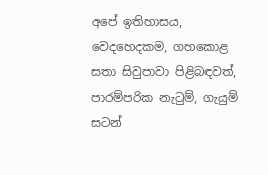අපේ ඉතිහාසය, වෙදහෙදකම, ගහකොළ සතා සිවුපාවා පිළිබඳවත්, පාරම්පරික නැටුම්, ගැයුම් සටන්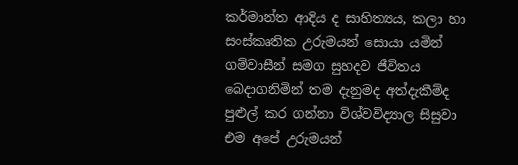කර්මාන්ත ආදිය ද සාහිත්‍යය, කලා හා සංස්‌කෘතික උරුමයන් සොයා යමින් ගම්වාසීන් සමග සුහදව ජීවිතය බෙදාගනිමින් තම දැනුමද අත්දැකීම්ද පුළුල් කර ගන්නා විශ්වවිද්‍යාල සිසුවා එම අපේ උරුමයන්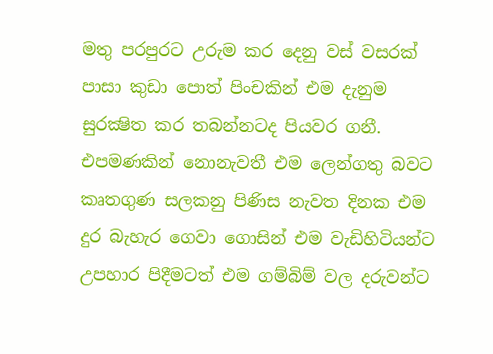මතු පරපුරට උරුම කර දෙනු වස්‌ වසරක්‌ පාසා කුඩා පොත් පිංචකින් එම දැනුම සුරක්‍ෂිත කර තබන්නටද පියවර ගනී. එපමණකින් නොනැවතී එම ලෙන්ගතු බවට කෘතගුණ සලකනු පිණිස නැවත දිනක එම දුර බැහැර ගෙවා ගොසින් එම වැඩිහිටියන්ට උපහාර පිදීමටත් එම ගම්බිම් වල දරුවන්ට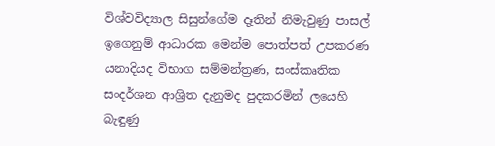විශ්වවිද්‍යාල සිසුන්ගේම දෑතින් නිමැවුණු පාසල් ඉගෙනුම් ආධාරක මෙන්ම පොත්පත් උපකරණ යනාදියද විභාග සම්මන්ත්‍රණ, සංස්‌කෘතික සංදර්ශන ආශ්‍රිත දැනුමද පුදකරමින් ලයෙහි බැඳුණු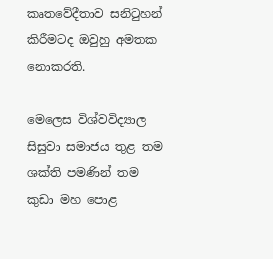කෘතවේදීතාව සනිටුහන් කිරීමටද ඔවුහු අමතක නොකරති.

මෙලෙස විශ්වවිද්‍යාල සිසුවා සමාජය තුළ තම ශක්‌ති පමණින් තම කුඩා මහ පොළ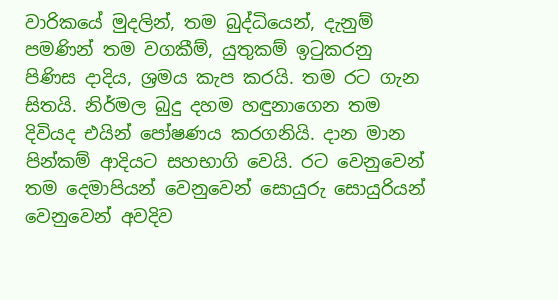වාරිකයේ මුදලින්, තම බුද්ධියෙන්, දැනුම් පමණින් තම වගකීම්, යුතුකම් ඉටුකරනු පිණිස දාදිය, ශ්‍රමය කැප කරයි. තම රට ගැන සිතයි. නිර්මල බුදු දහම හඳුනාගෙන තම දිවියද එයින් පෝෂණය කරගනියි. දාන මාන පින්කම් ආදියට සහභාගි වෙයි. රට වෙනුවෙන් තම දෙමාපියන් වෙනුවෙන් සොයුරු සොයුරියන් වෙනුවෙන් අවදිව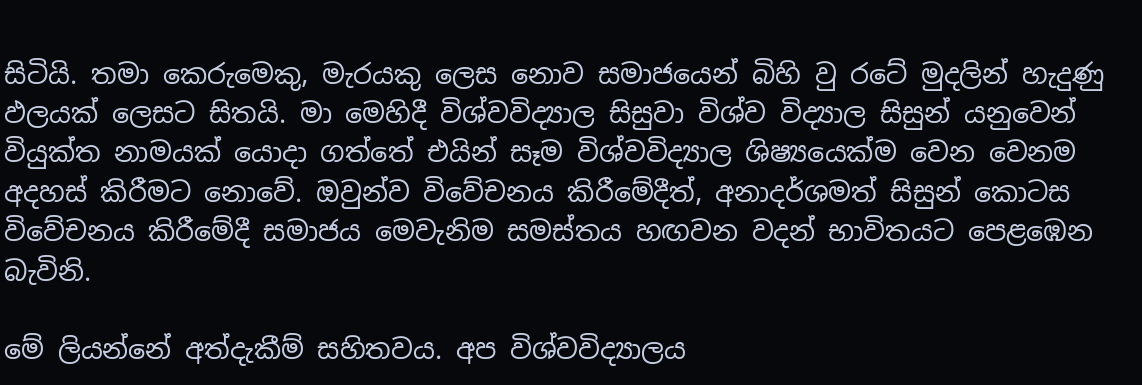සිටියි. තමා කෙරුමෙකු, මැරයකු ලෙස නොව සමාජයෙන් බිහි වු රටේ මුදලින් හැදුණු ඵලයක්‌ ලෙසට සිතයි. මා මෙහිදී විශ්වවිද්‍යාල සිසුවා විශ්ව විද්‍යාල සිසුන් යනුවෙන් වියුක්‌ත නාමයක්‌ යොදා ගත්තේ එයින් සෑම විශ්වවිද්‍යාල ශිෂ්‍යයෙක්‌ම වෙන වෙනම අදහස්‌ කිරීමට නොවේ. ඔවුන්ව විවේචනය කිරීමේදීත්, අනාදර්ශමත් සිසුන් කොටස විවේචනය කිරීමේදී සමාජය මෙවැනිම සමස්‌තය හඟවන වදන් භාවිතයට පෙළඹෙන බැවිනි.

මේ ලියන්නේ අත්දැකීම් සහිතවය. අප විශ්වවිද්‍යාලය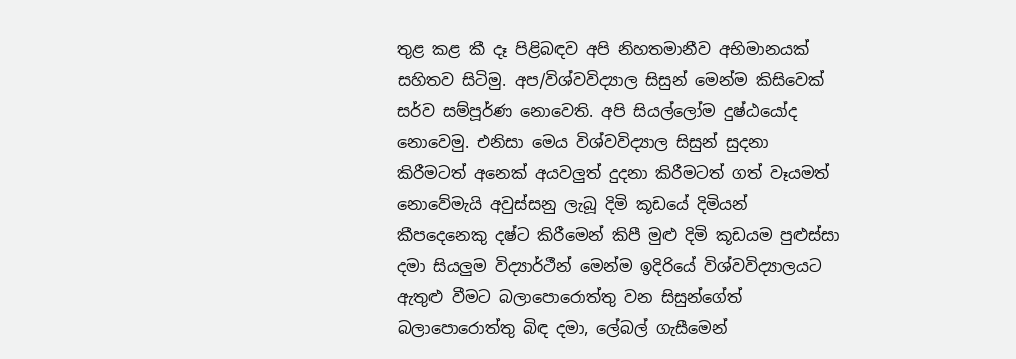තුළ කළ කී දෑ පිළිබඳව අපි නිහතමානීව අභිමානයක්‌ සහිතව සිටිමු. අප/විශ්වවිද්‍යාල සිසුන් මෙන්ම කිසිවෙක්‌ සර්ව සම්පූර්ණ නොවෙති. අපි සියල්ලෝම දුෂ්ඨයෝද නොවෙමු. එනිසා මෙය විශ්වවිද්‍යාල සිසුන් සුදනා කිරීමටත් අනෙක්‌ අයවලුත් දුදනා කිරීමටත් ගත් වෑයමත් නොවේමැයි අවුස්‌සනු ලැබූ දිමි කූඩයේ දිමියන් කීපදෙනෙකු දෂ්ට කිරීමෙන් කිපී මුළු දිමි කූඩයම පුළුස්‌සා දමා සියලුම විද්‍යාර්ථීන් මෙන්ම ඉදිරියේ විශ්වවිද්‍යාලයට ඇතුළු වීමට බලාපොරොත්තු වන සිසුන්ගේත් බලාපොරොත්තු බිඳ දමා, ලේබල් ගැසීමෙන්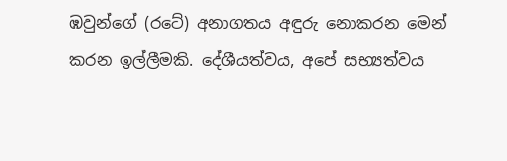ඹවුන්ගේ (රටේ) අනාගතය අඳුරු නොකරන මෙන් කරන ඉල්ලීමකි. දේශීයත්වය, අපේ සභ්‍යත්වය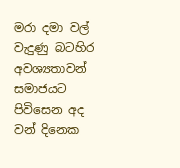මරා දමා වල් වැදුණු බටහිර අවශ්‍යතාවන් සමාජයට පිවිසෙන අද වන් දිනෙක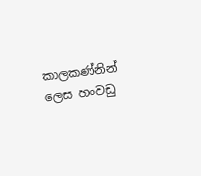කාලකණ්‌නින් ලෙස හංවඩු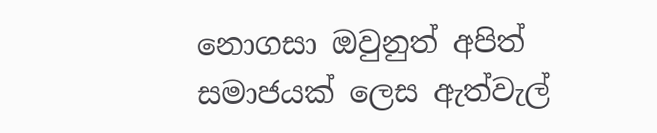නොගසා ඔවුනුත් අපිත් සමාජයක්‌ ලෙස ඇත්වැල්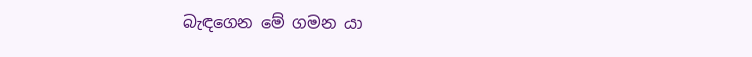බැඳගෙන මේ ගමන යා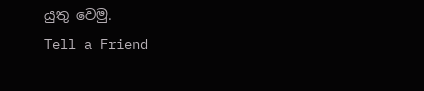යුතු වෙමු.
Tell a Friend